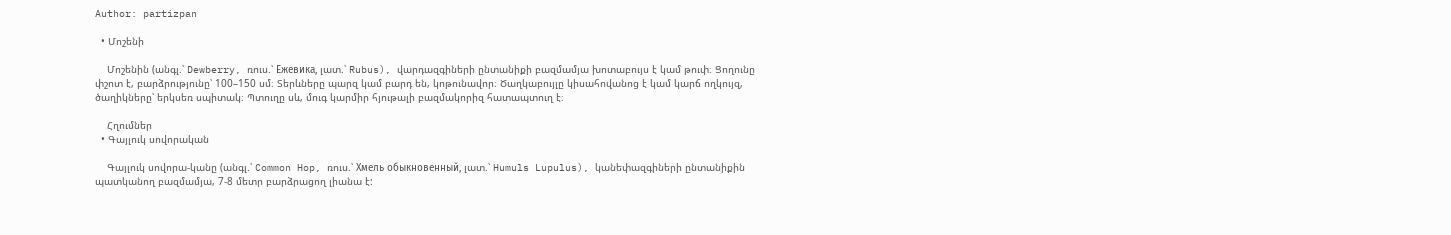Author: partizpan

  • Մոշենի

    Մոշենին (անգլ.՝ Dewberry, ռուս.՝ Ежевика, լատ.՝ Rubus), վարդազգիների ընտանիքի բազմամյա խոտաբույս է կամ թուփ։ Ցողունը փշոտ է, բարձրությունը՝ 100–150 սմ։ Տերևները պարզ կամ բարդ են, կոթունավոր։ Ծաղկաբույլը կիսահովանոց է կամ կարճ ողկույզ, ծաղիկները՝ երկսեռ սպիտակ։ Պտուղը սև, մուգ կարմիր հյութալի բազմակորիզ հատապտուղ է։

    Հղումներ
  • Գայլուկ սովորական

    Գայլուկ սովորա-կանը (անգլ.՝ Common Hop, ռուս.՝ Хмель обыкновенный, լատ.՝ Humuls Lupulus), կանեփազգիների ընտանիքին պատկանող բազմամյա, 7-8 մետր բարձրացող լիանա է: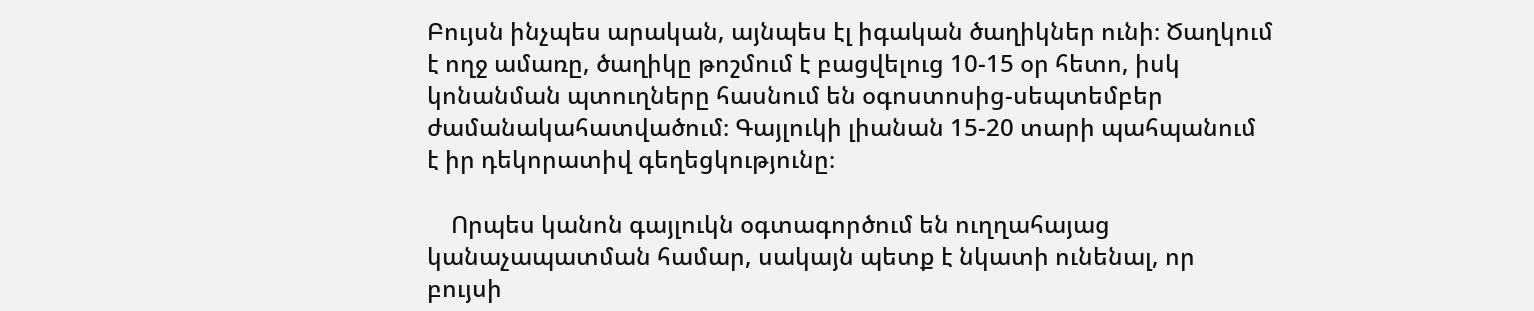Բույսն ինչպես արական, այնպես էլ իգական ծաղիկներ ունի։ Ծաղկում է ողջ ամառը, ծաղիկը թոշմում է բացվելուց 10-15 օր հետո, իսկ կոնանման պտուղները հասնում են օգոստոսից-սեպտեմբեր ժամանակահատվածում։ Գայլուկի լիանան 15-20 տարի պահպանում է իր դեկորատիվ գեղեցկությունը։

    Որպես կանոն գայլուկն օգտագործում են ուղղահայաց կանաչապատման համար, սակայն պետք է նկատի ունենալ, որ բույսի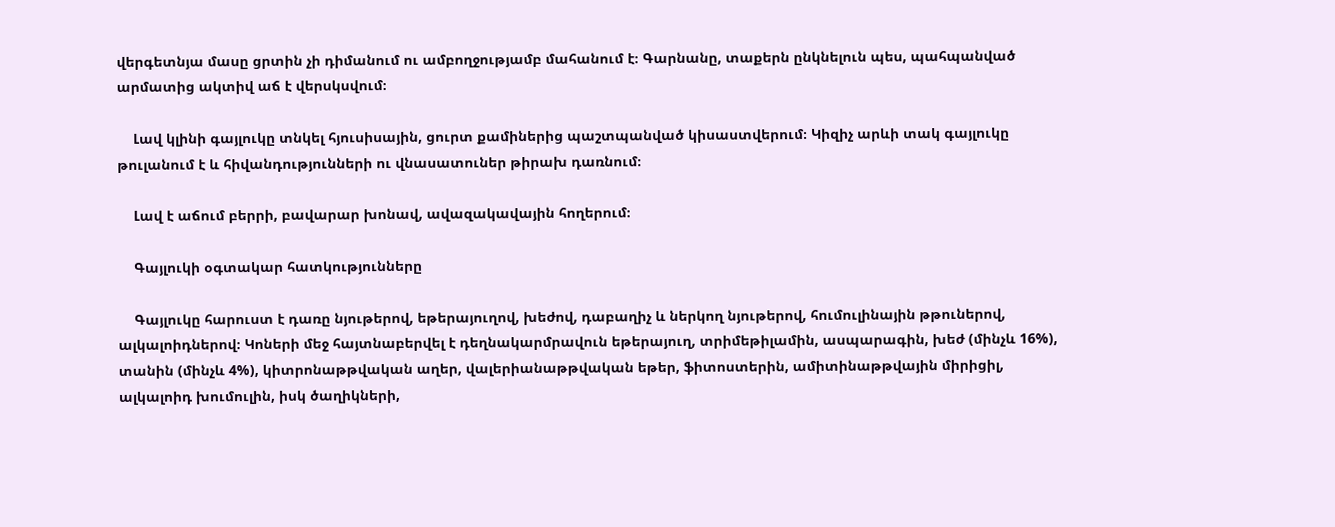վերգետնյա մասը ցրտին չի դիմանում ու ամբողջությամբ մահանում է։ Գարնանը, տաքերն ընկնելուն պես, պահպանված արմատից ակտիվ աճ է վերսկսվում։

    Լավ կլինի գայլուկը տնկել հյուսիսային, ցուրտ քամիներից պաշտպանված կիսաստվերում։ Կիզիչ արևի տակ գայլուկը թուլանում է և հիվանդությունների ու վնասատուներ թիրախ դառնում։

    Լավ է աճում բերրի, բավարար խոնավ, ավազակավային հողերում։

    Գայլուկի օգտակար հատկությունները

    Գայլուկը հարուստ է դառը նյութերով, եթերայուղով, խեժով, դաբաղիչ և ներկող նյութերով, հումուլինային թթուներով, ալկալոիդներով։ Կոների մեջ հայտնաբերվել է դեղնակարմրավուն եթերայուղ, տրիմեթիլամին, ասպարագին, խեժ (մինչև 16%), տանին (մինչև 4%), կիտրոնաթթվական աղեր, վալերիանաթթվական եթեր, ֆիտոստերին, ամիտինաթթվային միրիցիլ, ալկալոիդ խումուլին, իսկ ծաղիկների,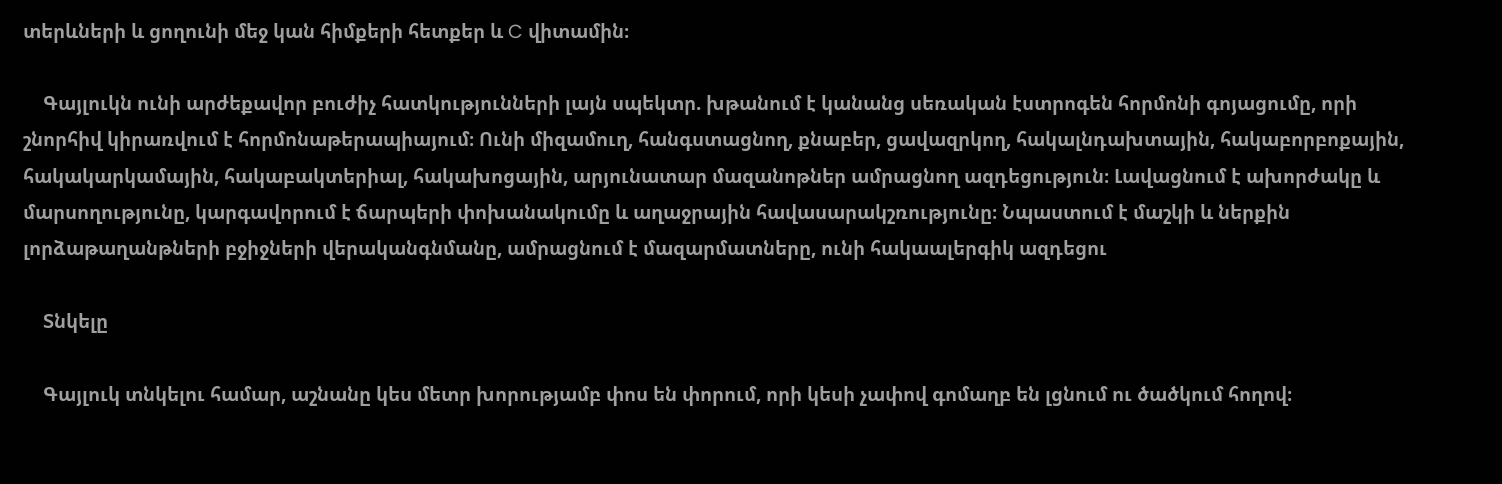տերևների և ցողունի մեջ կան հիմքերի հետքեր և C վիտամին։

    Գայլուկն ունի արժեքավոր բուժիչ հատկությունների լայն սպեկտր. խթանում է կանանց սեռական էստրոգեն հորմոնի գոյացումը, որի շնորհիվ կիրառվում է հորմոնաթերապիայում։ Ունի միզամուղ, հանգստացնող, քնաբեր, ցավազրկող, հակալնդախտային, հակաբորբոքային, հակակարկամային, հակաբակտերիալ, հակախոցային, արյունատար մազանոթներ ամրացնող ազդեցություն։ Լավացնում է ախորժակը և մարսողությունը, կարգավորում է ճարպերի փոխանակումը և աղաջրային հավասարակշռությունը։ Նպաստում է մաշկի և ներքին լորձաթաղանթների բջիջների վերականգնմանը, ամրացնում է մազարմատները, ունի հակաալերգիկ ազդեցու

    Տնկելը

    Գայլուկ տնկելու համար, աշնանը կես մետր խորությամբ փոս են փորում, որի կեսի չափով գոմաղբ են լցնում ու ծածկում հողով։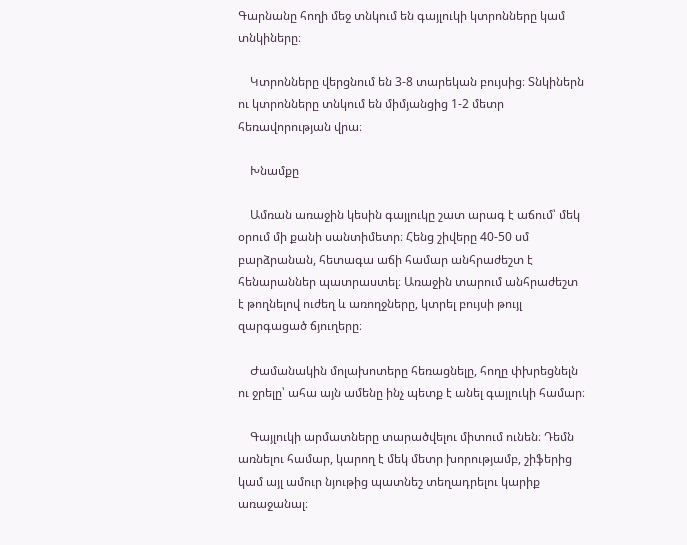Գարնանը հողի մեջ տնկում են գայլուկի կտրոնները կամ տնկիները։

    Կտրոնները վերցնում են 3-8 տարեկան բույսից։ Տնկիներն ու կտրոնները տնկում են միմյանցից 1-2 մետր հեռավորության վրա։

    Խնամքը

    Ամռան առաջին կեսին գայլուկը շատ արագ է աճում՝ մեկ օրում մի քանի սանտիմետր։ Հենց շիվերը 40-50 սմ բարձրանան, հետագա աճի համար անհրաժեշտ է հենարաններ պատրաստել։ Առաջին տարում անհրաժեշտ է թողնելով ուժեղ և առողջները, կտրել բույսի թույլ զարգացած ճյուղերը։

    Ժամանակին մոլախոտերը հեռացնելը, հողը փխրեցնելն ու ջրելը՝ ահա այն ամենը ինչ պետք է անել գայլուկի համար։

    Գայլուկի արմատները տարածվելու միտում ունեն։ Դեմն առնելու համար, կարող է մեկ մետր խորությամբ, շիֆերից կամ այլ ամուր նյութից պատնեշ տեղադրելու կարիք առաջանալ։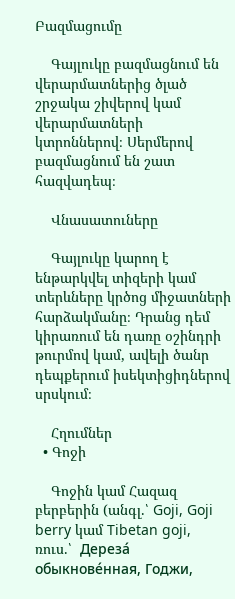Բազմացումը

    Գայլուկը բազմացնում են վերարմատներից ծլած շրջակա շիվերով կամ վերարմատների կտրոններով։ Սերմերով բազմացնում են շատ հազվադեպ։

    Վնասատուները

    Գայլուկը կարող է ենթարկվել տիզերի կամ տերևները կրծոց միջատների հարձակմանը։ Դրանց դեմ կիրառում են դառը օշինդրի թուրմով կամ, ավելի ծանր դեպքերում իսեկտիցիդներով սրսկում։

    Հղումներ
  • Գոջի

    Գոջին կամ Հազազ բերբերին (անգլ.՝ Goji, Goji berry կամ Tibetan goji, ռուս.՝  Дереза́ обыкнове́нная, Годжи,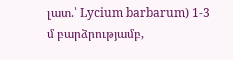լատ.՝ Lycium barbarum) 1-3 մ բարձրությամբ,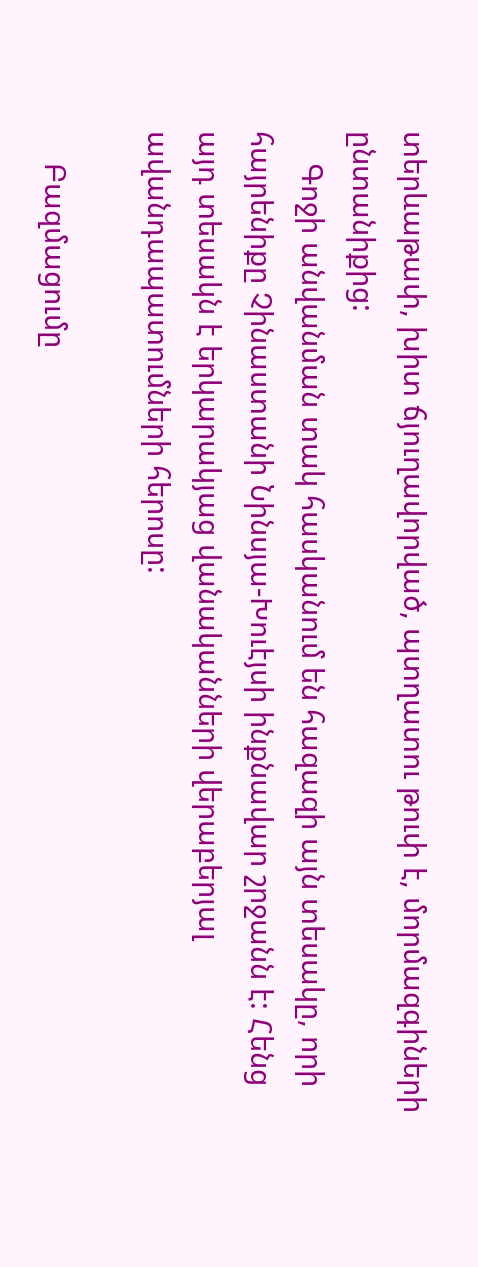տերևաթափ, խիտ ճյուղավորված, պտղատու թուփ է, մորմազգիների ընտանիքից:
    Գոջի անվանման տակ հասկանում են հազազի այն տեսակը, որի հայրենիքը Չինաստանի Նինսյա-Խուէյսի ինքնավար շրջանն է: Հենց այդ տեսակն է երկարակյաց վանականների վերաբերյալ ավանդապատումների հերոսը:

    Բազմացումը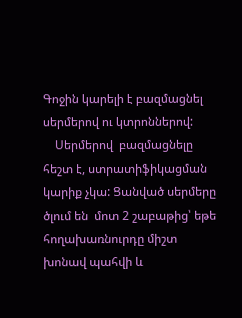Գոջին կարելի է բազմացնել սերմերով ու կտրոններով:
    Սերմերով  բազմացնելը հեշտ է, ստրատիֆիկացման կարիք չկա: Ցանված սերմերը ծլում են  մոտ 2 շաբաթից՝ եթե հողախառնուրդը միշտ խոնավ պահվի և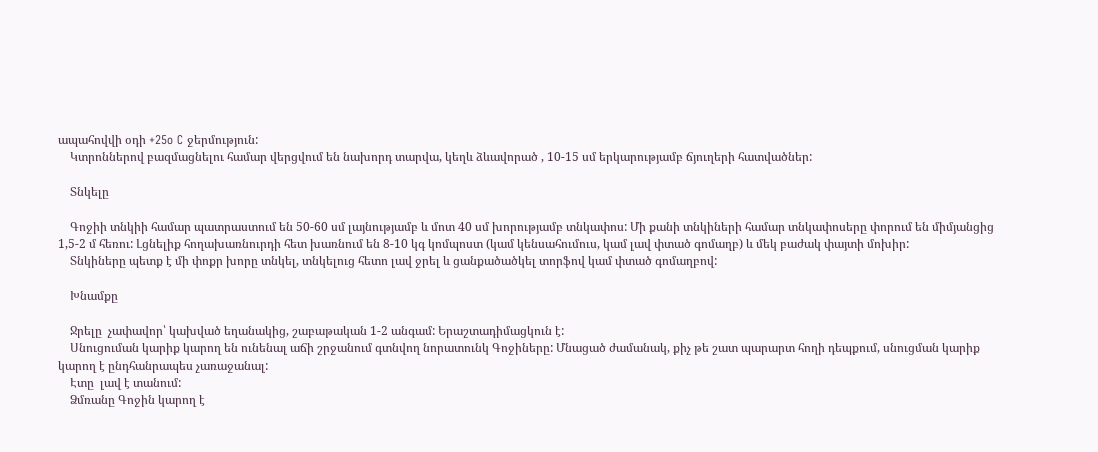ապահովվի օդի +25o C ջերմություն:
    Կտրոններով բազմացնելու համար վերցվում են նախորդ տարվա, կեղև ձևավորած , 10-15 սմ երկարությամբ ճյուղերի հատվածներ:

    Տնկելը

    Գոջիի տնկիի համար պատրաստում են 50-60 սմ լայնությամբ և մոտ 40 սմ խորությամբ տնկափոս: Մի քանի տնկիների համար տնկափոսերը փորում են միմյանցից 1,5-2 մ հեռու: Լցնելիք հողախառնուրդի հետ խառնում են 8-10 կգ կոմպոստ (կամ կենսահումուս, կամ լավ փտած գոմաղբ) և մեկ բաժակ փայտի մոխիր:
    Տնկիները պետք է մի փոքր խորը տնկել, տնկելուց հետո լավ ջրել և ցանքածածկել տորֆով կամ փտած գոմաղբով:

    Խնամքը

    Ջրելը  չափավոր՝ կախված եղանակից, շաբաթական 1-2 անգամ: Երաշտադիմացկուն է:
    Սնուցուման կարիք կարող են ունենալ աճի շրջանում գտնվող նորատունկ Գոջիները: Մնացած ժամանակ, քիչ թե շատ պարարտ հողի դեպքում, սնուցման կարիք կարող է ընդհանրապես չառաջանալ:
    Էտը  լավ է տանում:
    Ձմռանը Գոջին կարող է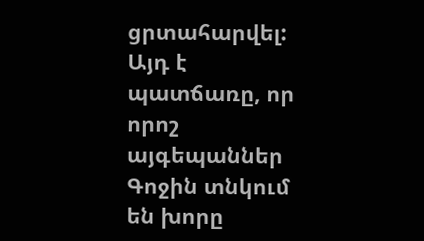ցրտահարվել:  Այդ է պատճառը, որ որոշ այգեպաններ Գոջին տնկում են խորը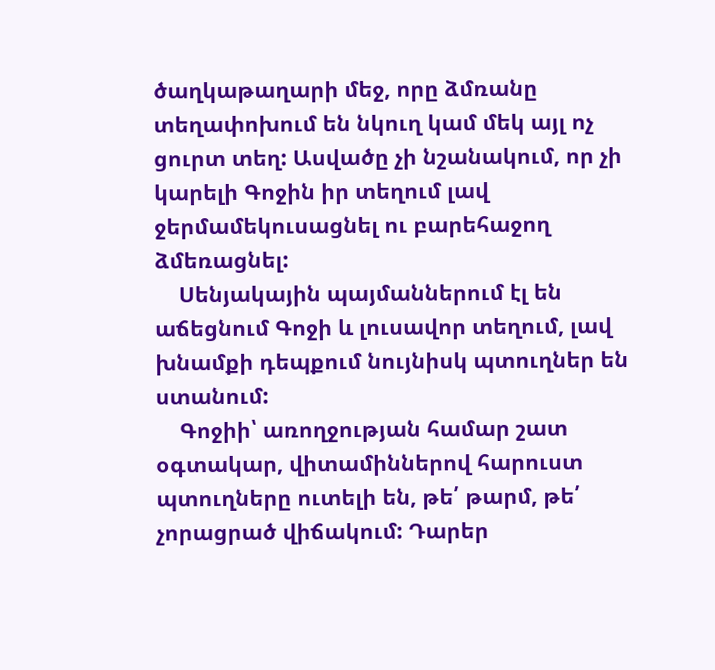ծաղկաթաղարի մեջ, որը ձմռանը տեղափոխում են նկուղ կամ մեկ այլ ոչ ցուրտ տեղ: Ասվածը չի նշանակում, որ չի կարելի Գոջին իր տեղում լավ ջերմամեկուսացնել ու բարեհաջող ձմեռացնել:
    Սենյակային պայմաններում էլ են աճեցնում Գոջի և լուսավոր տեղում, լավ խնամքի դեպքում նույնիսկ պտուղներ են ստանում:
    Գոջիի՝ առողջության համար շատ օգտակար, վիտամիններով հարուստ  պտուղները ուտելի են, թե՛ թարմ, թե՛ չորացրած վիճակում: Դարեր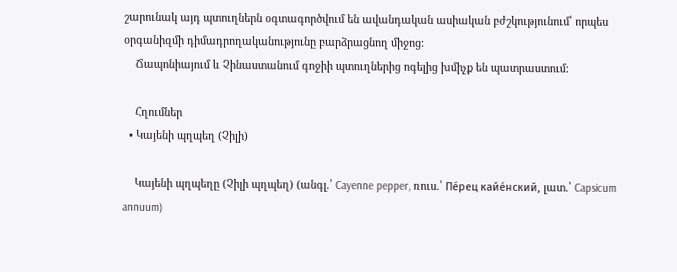շարունակ այդ պտուղներն օգտագործվում են ավանդական ասիական բժշկությունում՝ որպես օրգանիզմի դիմադրողականությունը բարձրացնող միջոց:
    Ճապոնիայում և Չինաստանում գոջիի պտուղներից ոգելից խմիչք են պատրաստում:

    Հղումներ
  • Կայենի պղպեղ (Չիլի)

    Կայենի պղպեղը (Չիլի պղպեղ) (անգլ.՝ Cayenne pepper, ռուս.՝ Пе́рец кайе́нский, լատ.՝ Capsicum annuum)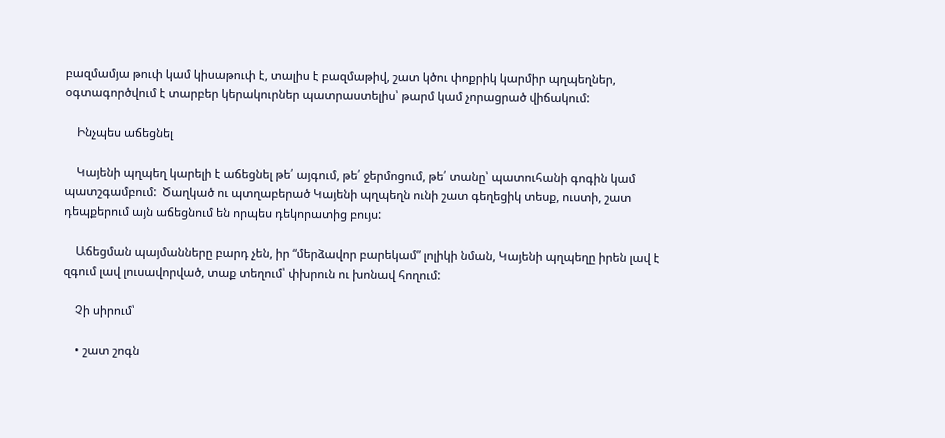բազմամյա թուփ կամ կիսաթուփ է, տալիս է բազմաթիվ, շատ կծու փոքրիկ կարմիր պղպեղներ, օգտագործվում է տարբեր կերակուրներ պատրաստելիս՝ թարմ կամ չորացրած վիճակում:

    Ինչպես աճեցնել

    Կայենի պղպեղ կարելի է աճեցնել թե՛ այգում, թե՛ ջերմոցում, թե՛ տանը՝ պատուհանի գոգին կամ պատշգամբում:  Ծաղկած ու պտղաբերած Կայենի պղպեղն ունի շատ գեղեցիկ տեսք, ուստի, շատ դեպքերում այն աճեցնում են որպես դեկորատից բույս:

    Աճեցման պայմանները բարդ չեն, իր “մերձավոր բարեկամ” լոլիկի նման, Կայենի պղպեղը իրեն լավ է զգում լավ լուսավորված, տաք տեղում՝ փխրուն ու խոնավ հողում:

    Չի սիրում՝

    • շատ շոգն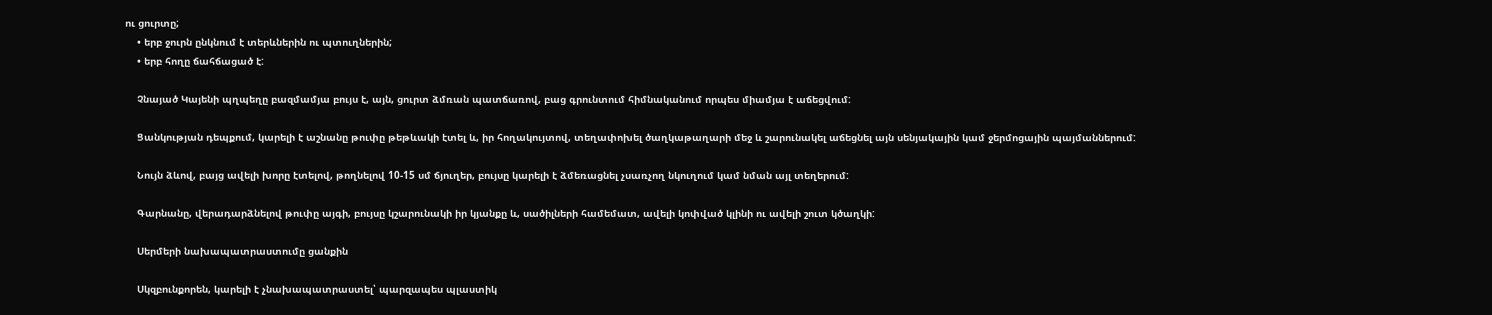ու ցուրտը;
    • երբ ջուրն ընկնում է տերևներին ու պտուղներին;
    • երբ հողը ճահճացած է:

    Չնայած Կայենի պղպեղը բազմամյա բույս է, այն, ցուրտ ձմռան պատճառով, բաց գրունտում հիմնականում որպես միամյա է աճեցվում:

    Ցանկության դեպքում, կարելի է աշնանը թուփը թեթևակի էտել և, իր հողակույտով, տեղափոխել ծաղկաթաղարի մեջ և շարունակել աճեցնել այն սենյակային կամ ջերմոցային պայմաններում:

    Նույն ձևով, բայց ավելի խորը էտելով, թողնելով 10-15 սմ ճյուղեր, բույսը կարելի է ձմեռացնել չսառչող նկուղում կամ նման այլ տեղերում:

    Գարնանը, վերադարձնելով թուփը այգի, բույսը կշարունակի իր կյանքը և, սածիլների համեմատ, ավելի կոփված կլինի ու ավելի շուտ կծաղկի:

    Սերմերի նախապատրաստումը ցանքին

    Սկզբունքորեն, կարելի է չնախապատրաստել՝ պարզապես պլաստիկ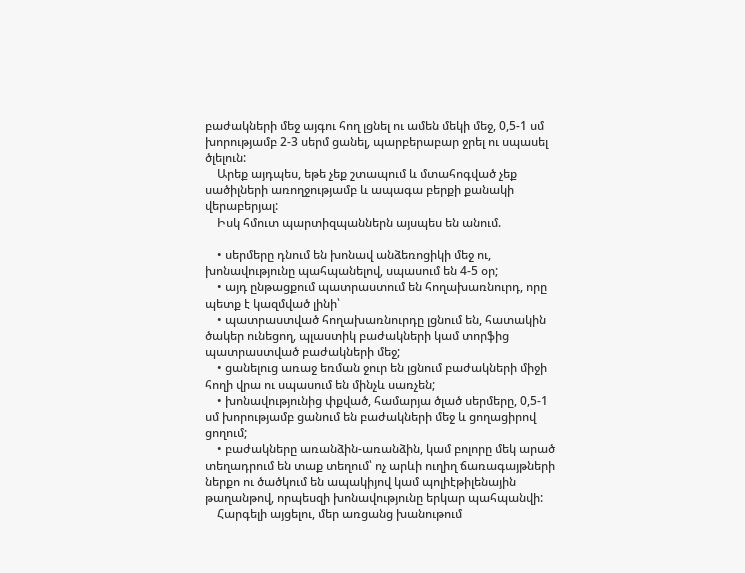բաժակների մեջ այգու հող լցնել ու ամեն մեկի մեջ, 0,5-1 սմ խորությամբ 2-3 սերմ ցանել, պարբերաբար ջրել ու սպասել ծլելուն:
    Արեք այդպես, եթե չեք շտապում և մտահոգված չեք սածիլների առողջությամբ և ապագա բերքի քանակի վերաբերյալ:
    Իսկ հմուտ պարտիզպաններն այսպես են անում.

    • սերմերը դնում են խոնավ անձեռոցիկի մեջ ու, խոնավությունը պահպանելով, սպասում են 4-5 օր;
    • այդ ընթացքում պատրաստում են հողախառնուրդ, որը պետք է կազմված լինի՝
    • պատրաստված հողախառնուրդը լցնում են, հատակին ծակեր ունեցող, պլաստիկ բաժակների կամ տորֆից պատրաստված բաժակների մեջ;
    • ցանելուց առաջ եռման ջուր են լցնում բաժակների միջի հողի վրա ու սպասում են մինչև սառչեն;
    • խոնավությունից փքված, համարյա ծլած սերմերը, 0,5-1 սմ խորությամբ ցանում են բաժակների մեջ և ցողացիրով ցողում;
    • բաժակները առանձին-առանձին, կամ բոլորը մեկ արած տեղադրում են տաք տեղում՝ ոչ արևի ուղիղ ճառագայթների ներքո ու ծածկում են ապակիյով կամ պոլիէթիլենային թաղանթով, որպեսզի խոնավությունը երկար պահպանվի:
    Հարգելի այցելու, մեր առցանց խանութում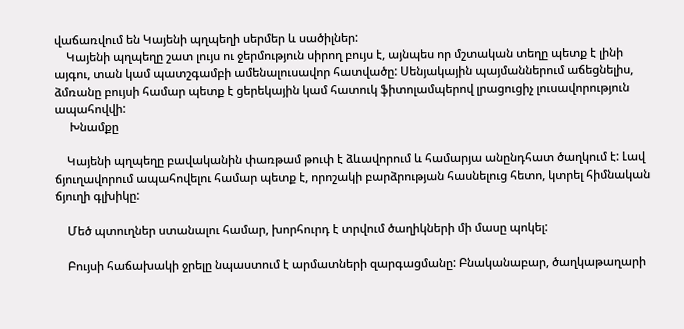վաճառվում են Կայենի պղպեղի սերմեր և սածիլներ:
    Կայենի պղպեղը շատ լույս ու ջերմություն սիրող բույս է, այնպես որ մշտական տեղը պետք է լինի այգու, տան կամ պատշգամբի ամենալուսավոր հատվածը: Սենյակային պայմաններում աճեցնելիս, ձմռանը բույսի համար պետք է ցերեկային կամ հատուկ ֆիտոլամպերով լրացուցիչ լուսավորություն ապահովվի:
     Խնամքը

    Կայենի պղպեղը բավականին փառթամ թուփ է ձևավորում և համարյա անընդհատ ծաղկում է: Լավ ճյուղավորում ապահովելու համար պետք է, որոշակի բարձրության հասնելուց հետո, կտրել հիմնական ճյուղի գլխիկը:

    Մեծ պտուղներ ստանալու համար, խորհուրդ է տրվում ծաղիկների մի մասը պոկել:

    Բույսի հաճախակի ջրելը նպաստում է արմատների զարգացմանը: Բնականաբար, ծաղկաթաղարի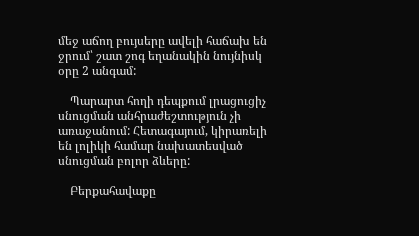մեջ աճող բույսերը ավելի հաճախ են ջրում՝ շատ շոգ եղանակին նույնիսկ օրը 2 անգամ:

    Պարարտ հողի դեպքում լրացուցիչ սնուցման անհրաժեշտություն չի առաջանում: Հետագայում, կիրառելի են լոլիկի համար նախատեսված սնուցման բոլոր ձևերը:

    Բերքահավաքը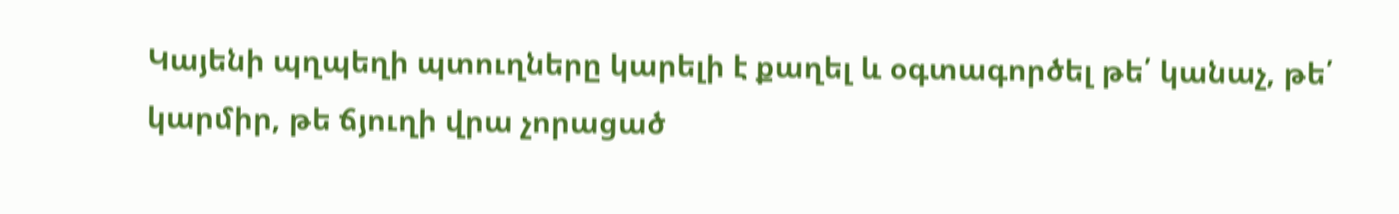Կայենի պղպեղի պտուղները կարելի է քաղել և օգտագործել թե՛ կանաչ, թե՛ կարմիր, թե ճյուղի վրա չորացած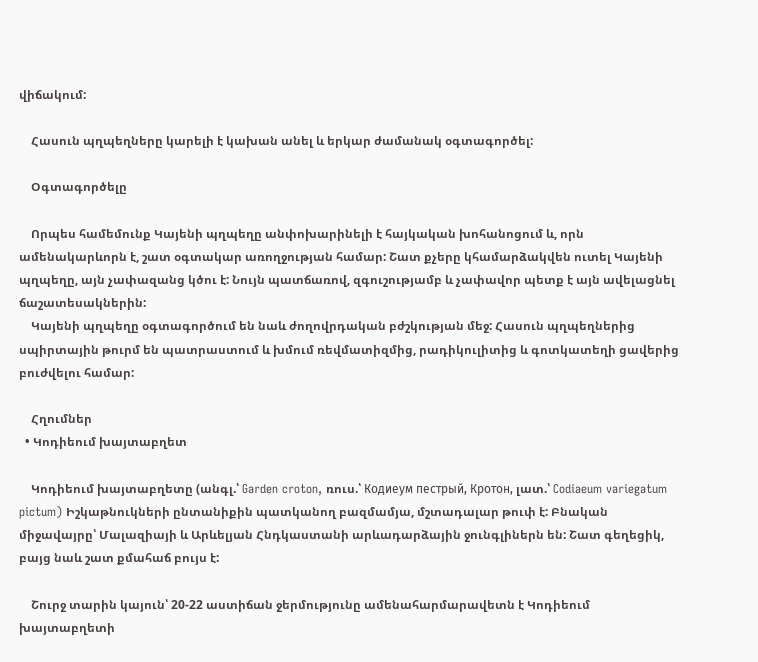վիճակում:

    Հասուն պղպեղները կարելի է կախան անել և երկար ժամանակ օգտագործել:

    Օգտագործելը

    Որպես համեմունք Կայենի պղպեղը անփոխարինելի է հայկական խոհանոցում և, որն ամենակարևորն է, շատ օգտակար առողջության համար: Շատ քչերը կհամարձակվեն ուտել Կայենի պղպեղը, այն չափազանց կծու է: Նույն պատճառով, զգուշությամբ և չափավոր պետք է այն ավելացնել ճաշատեսակներին:
    Կայենի պղպեղը օգտագործում են նաև ժողովրդական բժշկության մեջ: Հասուն պղպեղներից սպիրտային թուրմ են պատրաստում և խմում ռեվմատիզմից, րադիկուլիտից և գոտկատեղի ցավերից բուժվելու համար:

    Հղումներ
  • Կոդիեում խայտաբղետ

    Կոդիեում խայտաբղետը (անգլ.՝ Garden croton, ռուս.՝ Кодиеум пестрый, Кротон, լատ.՝ Codiaeum variegatum pictum) Իշկաթնուկների ընտանիքին պատկանող բազմամյա, մշտադալար թուփ է: Բնական միջավայրը՝ Մալազիայի և Արևելյան Հնդկաստանի արևադարձային ջունգլիներն են: Շատ գեղեցիկ, բայց նաև շատ քմահաճ բույս է:

    Շուրջ տարին կայուն՝ 20-22 աստիճան ջերմությունը ամենահարմարավետն է Կոդիեում խայտաբղետի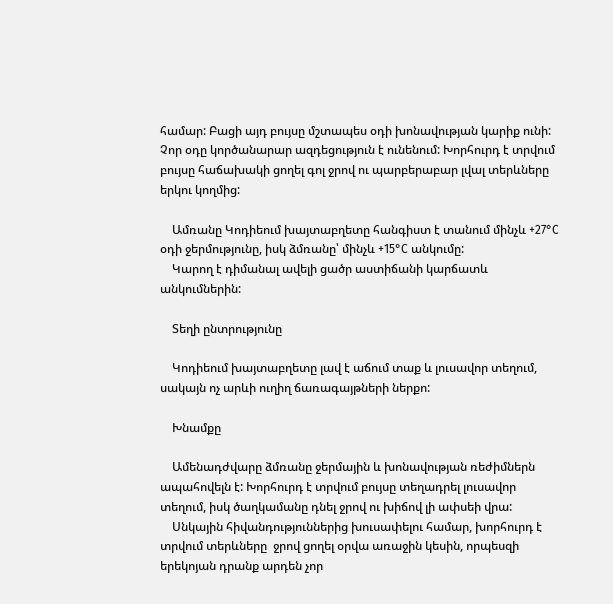համար: Բացի այդ բույսը մշտապես օդի խոնավության կարիք ունի: Չոր օդը կործանարար ազդեցություն է ունենում: Խորհուրդ է տրվում բույսը հաճախակի ցողել գոլ ջրով ու պարբերաբար լվալ տերևները երկու կողմից:

    Ամռանը Կոդիեում խայտաբղետը հանգիստ է տանում մինչև +27°С օդի ջերմությունը, իսկ ձմռանը՝ մինչև +15°С անկումը:
    Կարող է դիմանալ ավելի ցածր աստիճանի կարճատև անկումներին:

    Տեղի ընտրությունը

    Կոդիեում խայտաբղետը լավ է աճում տաք և լուսավոր տեղում, սակայն ոչ արևի ուղիղ ճառագայթների ներքո:

    Խնամքը

    Ամենադժվարը ձմռանը ջերմային և խոնավության ռեժիմներն ապահովելն է: Խորհուրդ է տրվում բույսը տեղադրել լուսավոր տեղում, իսկ ծաղկամանը դնել ջրով ու խիճով լի ափսեի վրա:
    Սնկային հիվանդություններից խուսափելու համար, խորհուրդ է տրվում տերևները  ջրով ցողել օրվա առաջին կեսին, որպեսզի երեկոյան դրանք արդեն չոր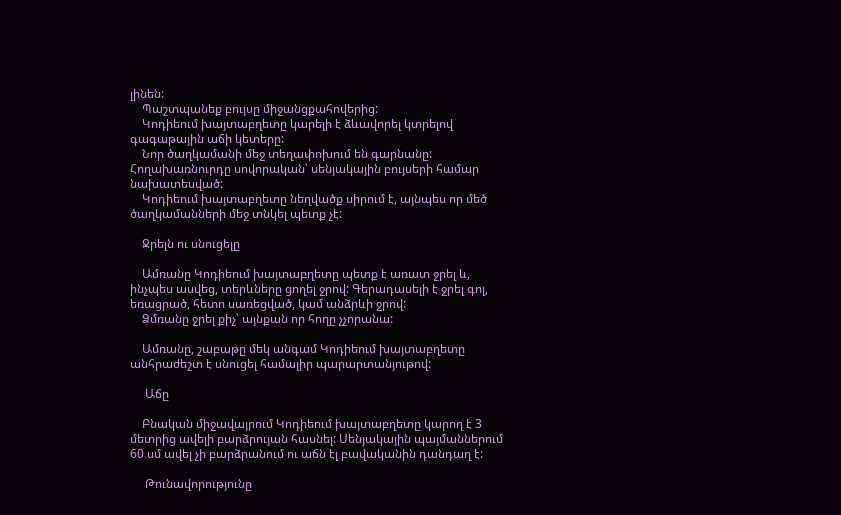լինեն:
    Պաշտպանեք բույսը միջանցքահովերից:
    Կոդիեում խայտաբղետը կարելի է ձևավորել կտրելով գագաթային աճի կետերը:
    Նոր ծաղկամանի մեջ տեղափոխում են գարնանը: Հողախառնուրդը սովորական՝ սենյակային բույսերի համար նախատեսված:
    Կոդիեում խայտաբղետը նեղվածք սիրում է, այնպես որ մեծ ծաղկամանների մեջ տնկել պետք չէ:

    Ջրելն ու սնուցելը

    Ամռանը Կոդիեում խայտաբղետը պետք է առատ ջրել և, ինչպես ասվեց, տերևները ցողել ջրով: Գերադասելի է ջրել գոլ, եռացրած, հետո սառեցված, կամ անձրևի ջրով:
    Ձմռանը ջրել քիչ՝ այնքան որ հողը չչորանա:

    Ամռանը, շաբաթը մեկ անգամ Կոդիեում խայտաբղետը անհրաժեշտ է սնուցել համալիր պարարտանյութով:

     Աճը

    Բնական միջավայրում Կոդիեում խայտաբղետը կարող է 3 մետրից ավելի բարձրույան հասնել: Սենյակային պայմաններում 60 սմ ավել չի բարձրանում ու աճն էլ բավականին դանդաղ է:

     Թունավորությունը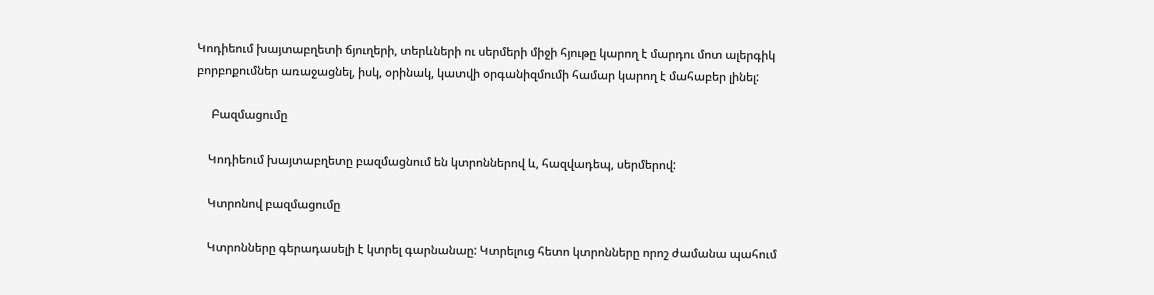Կոդիեում խայտաբղետի ճյուղերի, տերևների ու սերմերի միջի հյութը կարող է մարդու մոտ ալերգիկ բորբոքումներ առաջացնել, իսկ, օրինակ, կատվի օրգանիզմումի համար կարող է մահաբեր լինել:

     Բազմացումը

    Կոդիեում խայտաբղետը բազմացնում են կտրոններով և, հազվադեպ, սերմերով:

    Կտրոնով բազմացումը

    Կտրոնները գերադասելի է կտրել գարնանաը: Կտրելուց հետո կտրոնները որոշ ժամանա պահում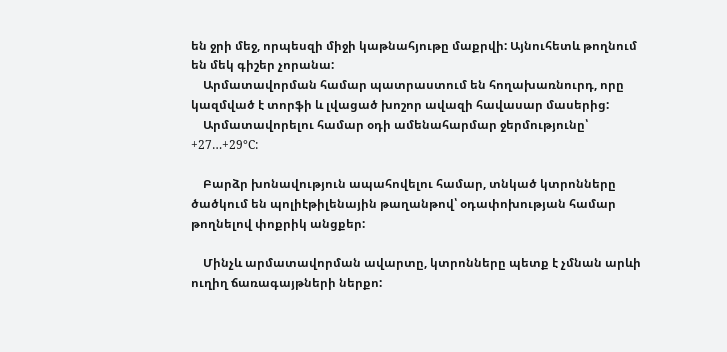են ջրի մեջ, որպեսզի միջի կաթնահյութը մաքրվի: Այնուհետև թողնում են մեկ գիշեր չորանա:
    Արմատավորման համար պատրաստում են հողախառնուրդ, որը կազմված է տորֆի և լվացած խոշոր ավազի հավասար մասերից:
    Արմատավորելու համար օդի ամենահարմար ջերմությունը՝  +27…+29°С:

    Բարձր խոնավություն ապահովելու համար, տնկած կտրոնները ծածկում են պոլիէթիլենային թաղանթով՝ օդափոխության համար թողնելով փոքրիկ անցքեր:

    Մինչև արմատավորման ավարտը, կտրոնները պետք է չմնան արևի ուղիղ ճառագայթների ներքո: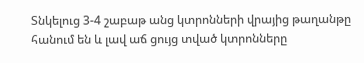Տնկելուց 3-4 շաբաթ անց կտրոնների վրայից թաղանթը հանում են և լավ աճ ցույց տված կտրոնները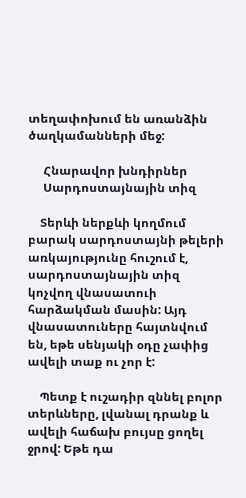տեղափոխում են առանձին ծաղկամանների մեջ:

     Հնարավոր խնդիրներ
     Սարդոստայնային տիզ

    Տերևի ներքևի կողմում բարակ սարդոստայնի թելերի առկայությունը հուշում է, սարդոստայնային տիզ կոչվող վնասատուի հարձակման մասին: Այդ վնասատուները հայտնվում են, եթե սենյակի օդը չափից ավելի տաք ու չոր է:

    Պետք է ուշադիր զննել բոլոր տերևները, լվանալ դրանք և ավելի հաճախ բույսը ցողել ջրով: Եթե դա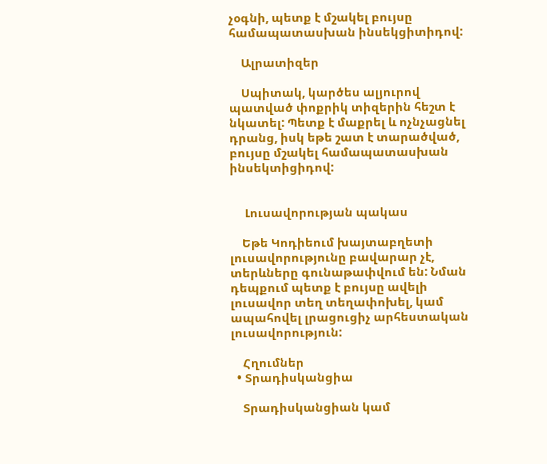չօգնի, պետք է մշակել բույսը համապատասխան ինսեկցիտիդով:

    Ալրատիզեր

    Սպիտակ, կարծես ալյուրով պատված փոքրիկ տիզերին հեշտ է նկատել: Պետք է մաքրել և ոչնչացնել դրանց, իսկ եթե շատ է տարածված, բույսը մշակել համապատասխան ինսեկտիցիդով:


     Լուսավորության պակաս

    Եթե Կոդիեում խայտաբղետի լուսավորությունը բավարար չէ,  տերևները գունաթափվում են: Նման դեպքում պետք է բույսը ավելի լուսավոր տեղ տեղափոխել, կամ ապահովել լրացուցիչ արհեստական լուսավորություն:

    Հղումներ
  • Տրադիսկանցիա

    Տրադիսկանցիան կամ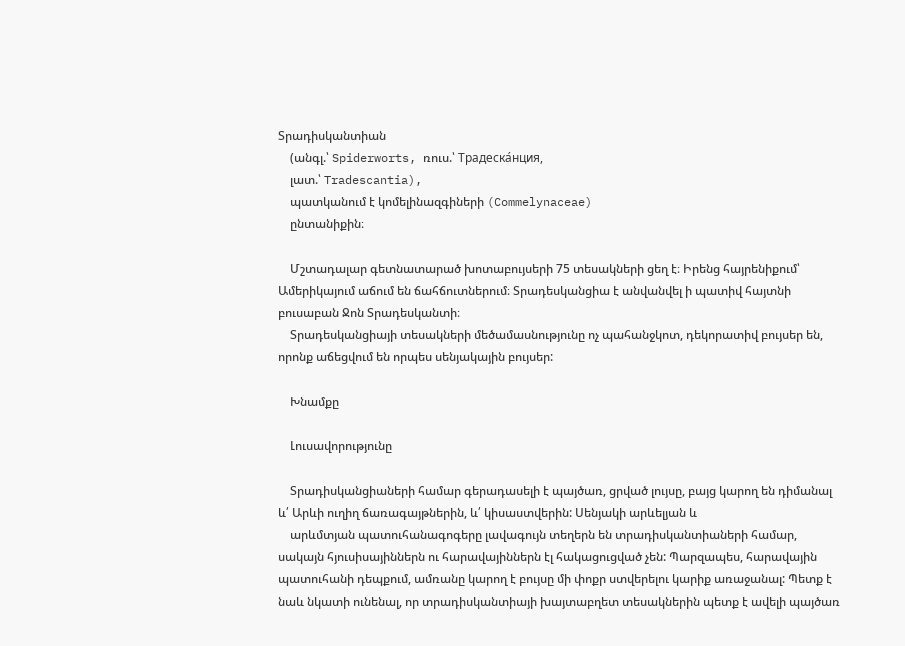Տրադիսկանտիան
    (անգլ.՝ Spiderworts, ռուս.՝ Традеска́нция,
    լատ.՝ Tradescantia),
    պատկանում է կոմելինազգիների (Commelynaceae)
    ընտանիքին։

    Մշտադալար գետնատարած խոտաբույսերի 75 տեսակների ցեղ է։ Իրենց հայրենիքում՝ Ամերիկայում աճում են ճահճուտներում։ Տրադեսկանցիա է անվանվել ի պատիվ հայտնի բուսաբան Ջոն Տրադեսկանտի։
    Տրադեսկանցիայի տեսակների մեծամասնությունը ոչ պահանջկոտ, դեկորատիվ բույսեր են, որոնք աճեցվում են որպես սենյակային բույսեր:

    Խնամքը

    Լուսավորությունը

    Տրադիսկանցիաների համար գերադասելի է պայծառ, ցրված լույսը, բայց կարող են դիմանալ և՛ Արևի ուղիղ ճառագայթներին, և՛ կիսաստվերին: Սենյակի արևելյան և
    արևմտյան պատուհանագոգերը լավագույն տեղերն են տրադիսկանտիաների համար, սակայն հյուսիսայիններն ու հարավայիններն էլ հակացուցված չեն: Պարզապես, հարավային պատուհանի դեպքում, ամռանը կարող է բույսը մի փոքր ստվերելու կարիք առաջանալ: Պետք է նաև նկատի ունենալ, որ տրադիսկանտիայի խայտաբղետ տեսակներին պետք է ավելի պայծառ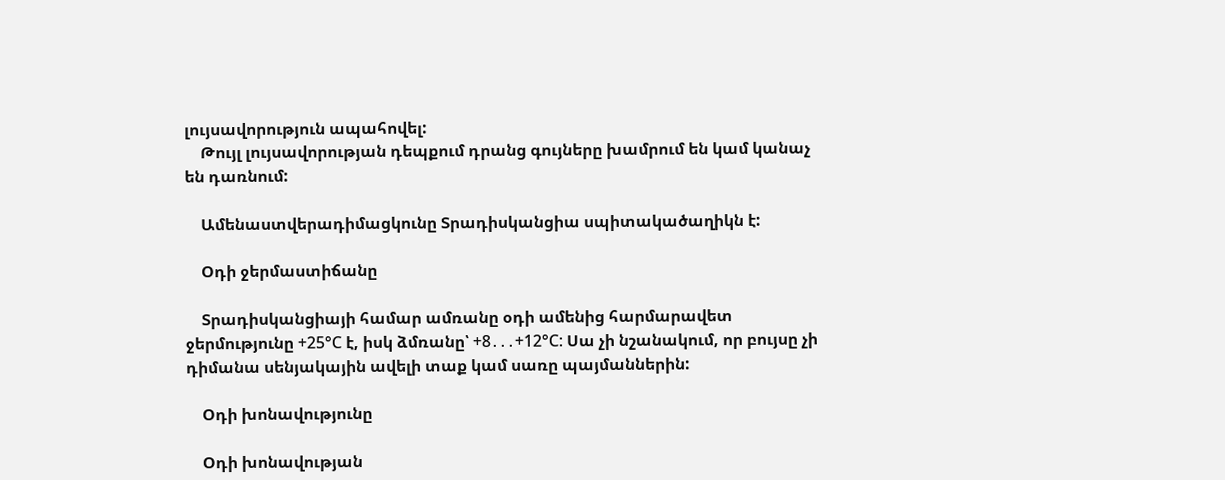լույսավորություն ապահովել:
    Թույլ լույսավորության դեպքում դրանց գույները խամրում են կամ կանաչ են դառնում:

    Ամենաստվերադիմացկունը Տրադիսկանցիա սպիտակածաղիկն է:

    Օդի ջերմաստիճանը

    Տրադիսկանցիայի համար ամռանը օդի ամենից հարմարավետ ջերմությունը +25°С է, իսկ ձմռանը՝ +8․․․+12°С: Սա չի նշանակում, որ բույսը չի դիմանա սենյակային ավելի տաք կամ սառը պայմաններին:

    Օդի խոնավությունը

    Օդի խոնավության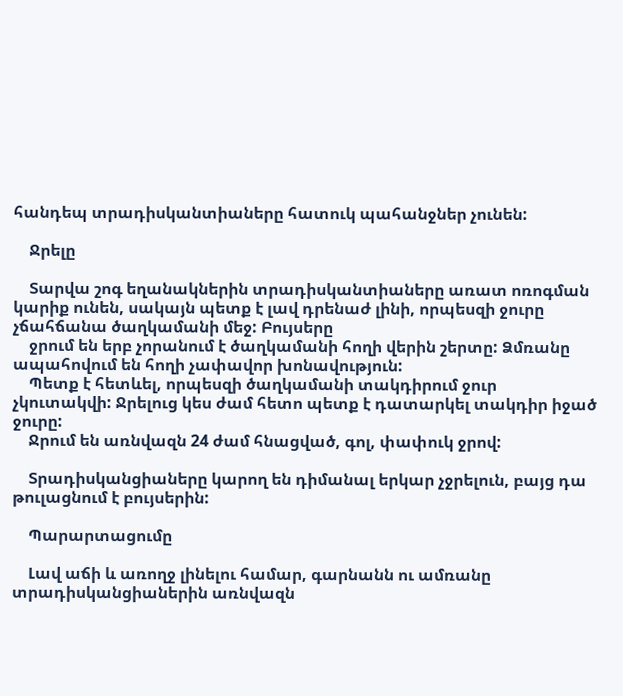հանդեպ տրադիսկանտիաները հատուկ պահանջներ չունեն:

    Ջրելը

    Տարվա շոգ եղանակներին տրադիսկանտիաները առատ ոռոգման կարիք ունեն, սակայն պետք է լավ դրենաժ լինի, որպեսզի ջուրը չճահճանա ծաղկամանի մեջ: Բույսերը
    ջրում են երբ չորանում է ծաղկամանի հողի վերին շերտը: Ձմռանը ապահովում են հողի չափավոր խոնավություն:
    Պետք է հետևել, որպեսզի ծաղկամանի տակդիրում ջուր չկուտակվի: Ջրելուց կես ժամ հետո պետք է դատարկել տակդիր իջած ջուրը:
    Ջրում են առնվազն 24 ժամ հնացված, գոլ, փափուկ ջրով:

    Տրադիսկանցիաները կարող են դիմանալ երկար չջրելուն, բայց դա թուլացնում է բույսերին:

    Պարարտացումը

    Լավ աճի և առողջ լինելու համար, գարնանն ու ամռանը տրադիսկանցիաներին առնվազն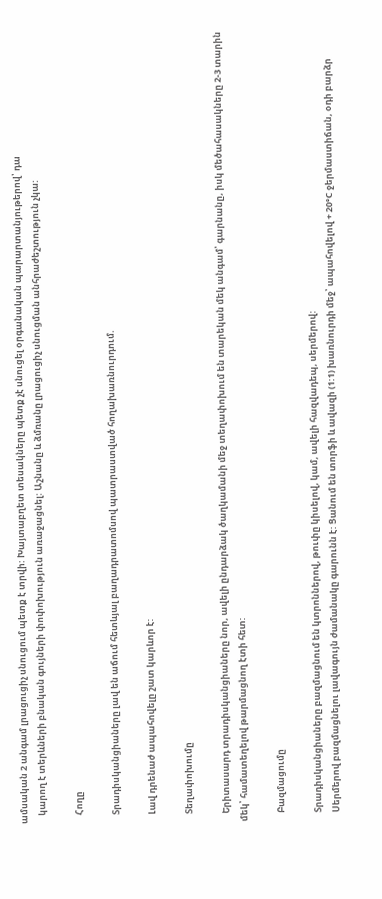ամսական 2 անգամ լրացուցիչ սնուցում պետք է տրվի: Խայտաբղետ տեսակները պետք չէ սնուցել օրգանական պարարտանյութերով՝ դա
    կարող է տերևների բնական գույների փոփոխություն առաջացնել: Աշնանը և ձմռանը լրացուցիչ սնուցման անհրաժեշտություն չկա:

    Հողը

    Տրադիսկանցիաները լավ են աճում հետևյալ բաղադրատոմսով պատրաստված հողախառնուրդում.

    Լավ դրենաժ ապահովելը շատ կարևոր է:

    Տեղափոխումը

    Երիտասարդ տրադիսկանցիաները նոր, ավելի ընդարձակ ծաղկամանի մեջ տեղափոխում են տարեկան մեկ անգամ՝ գարնանը, իսկ մեծահասակները 2-3 տարին մեկ՝ համատեղելով թարմացնող էտի հետ:

    Բազմացումը

    Տրադիսկանցիաները բազմացնում են կտրոններով, թուփը կիսելով, կամ, ավելի հազվադեպ, սերմերով:
    Սերմերով բազմացնելու լավագույն ժամանակը գարունն է: Ցանում են տորֆի և ավազի (1:1) խառնուրդի մեջ՝ ապահովելով + 20°С ջերմաստիճան, օդի բարձր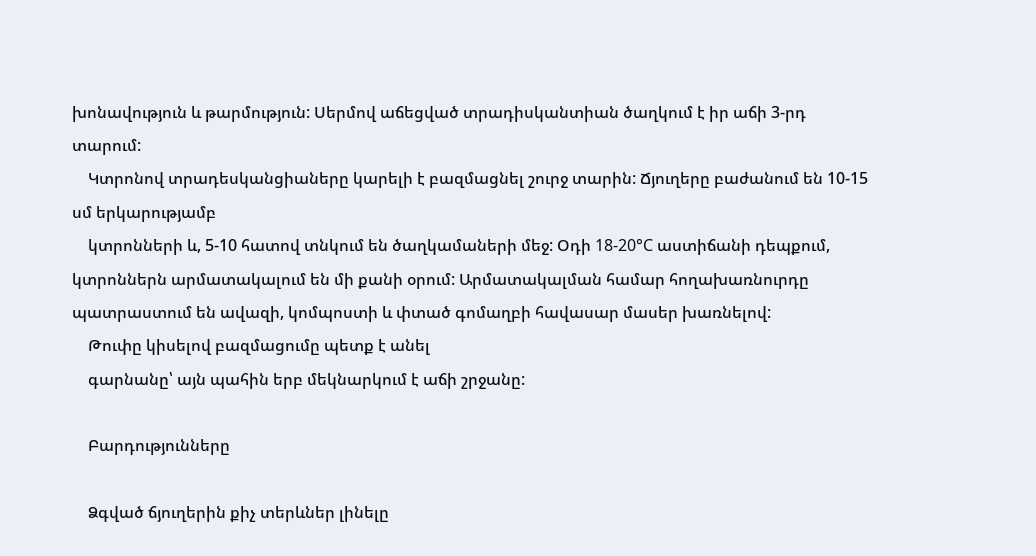խոնավություն և թարմություն: Սերմով աճեցված տրադիսկանտիան ծաղկում է իր աճի 3-րդ տարում:
    Կտրոնով տրադեսկանցիաները կարելի է բազմացնել շուրջ տարին: Ճյուղերը բաժանում են 10-15 սմ երկարությամբ
    կտրոնների և, 5-10 հատով տնկում են ծաղկամաների մեջ: Օդի 18-20°С աստիճանի դեպքում, կտրոններն արմատակալում են մի քանի օրում: Արմատակալման համար հողախառնուրդը պատրաստում են ավազի, կոմպոստի և փտած գոմաղբի հավասար մասեր խառնելով:
    Թուփը կիսելով բազմացումը պետք է անել
    գարնանը՝ այն պահին երբ մեկնարկում է աճի շրջանը:

    Բարդությունները

    Ձգված ճյուղերին քիչ տերևներ լինելը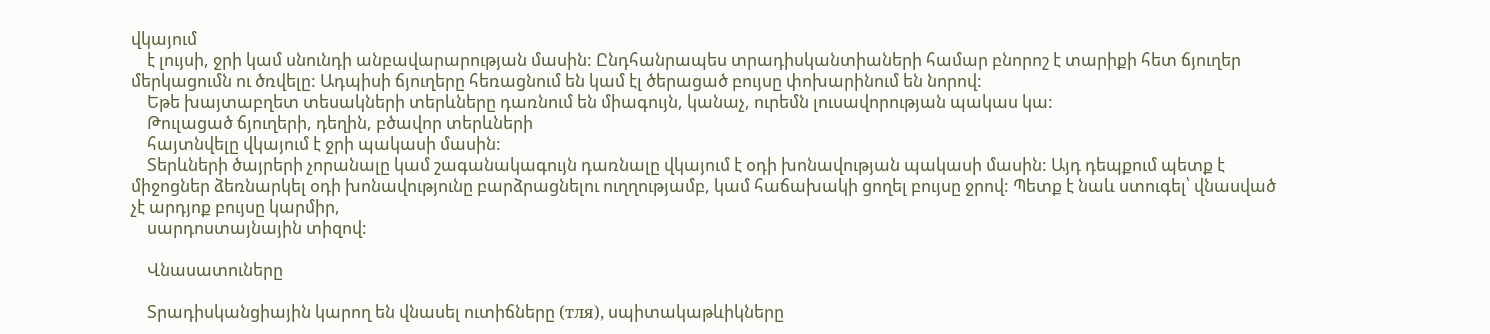վկայում
    է լույսի, ջրի կամ սնունդի անբավարարության մասին: Ընդհանրապես տրադիսկանտիաների համար բնորոշ է տարիքի հետ ճյուղեր մերկացումն ու ծռվելը: Ադպիսի ճյուղերը հեռացնում են կամ էլ ծերացած բույսը փոխարինում են նորով:
    Եթե խայտաբղետ տեսակների տերևները դառնում են միագույն, կանաչ, ուրեմն լուսավորության պակաս կա:
    Թուլացած ճյուղերի, դեղին, բծավոր տերևների
    հայտնվելը վկայում է ջրի պակասի մասին:
    Տերևների ծայրերի չորանալը կամ շագանակագույն դառնալը վկայում է օդի խոնավության պակասի մասին: Այդ դեպքում պետք է միջոցներ ձեռնարկել օդի խոնավությունը բարձրացնելու ուղղությամբ, կամ հաճախակի ցողել բույսը ջրով: Պետք է նաև ստուգել՝ վնասված չէ արդյոք բույսը կարմիր,
    սարդոստայնային տիզով:

    Վնասատուները

    Տրադիսկանցիային կարող են վնասել ուտիճները (тля), սպիտակաթևիկները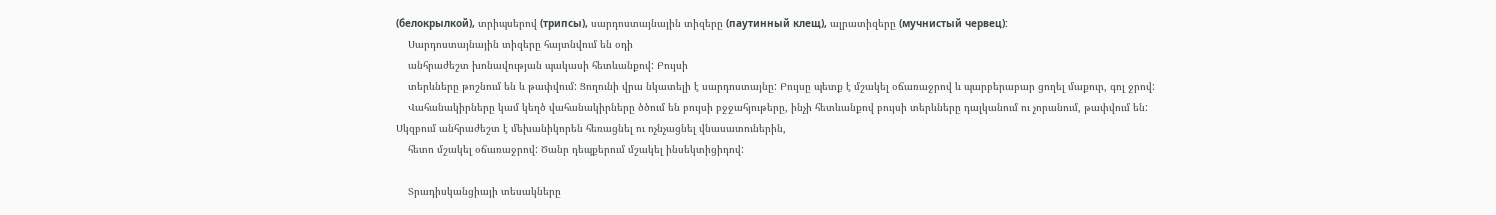(белокрылкой), տրիպսերով (трипсы), սարդոստայնային տիզերը (паутинный клещ), ալրատիզերը (мучнистый червец):
    Սարդոստայնային տիզերը հայտնվում են օդի
    անհրաժեշտ խոնավության պակասի հետևանքով: Բույսի
    տերևները թոշնում են և թափվում: Ցողունի վրա նկատելի է սարդոստայնը: Բույսը պետք է մշակել օճառաջրով և պարբերաբար ցողել մաքուր, գոլ ջրով:
    Վահանակիրները կամ կեղծ վահանակիրները ծծում են բույսի բջջահյութերը, ինչի հետևանքով բույսի տերևները դալկանում ու չորանում, թափվում են: Սկզբում անհրաժեշտ է մեխանիկորեն հեռացնել ու ոչնչացնել վնասատուներին,
    հետո մշակել օճառաջրով: Ծանր դեպքերում մշակել ինսեկտիցիդով:

    Տրադիսկանցիայի տեսակները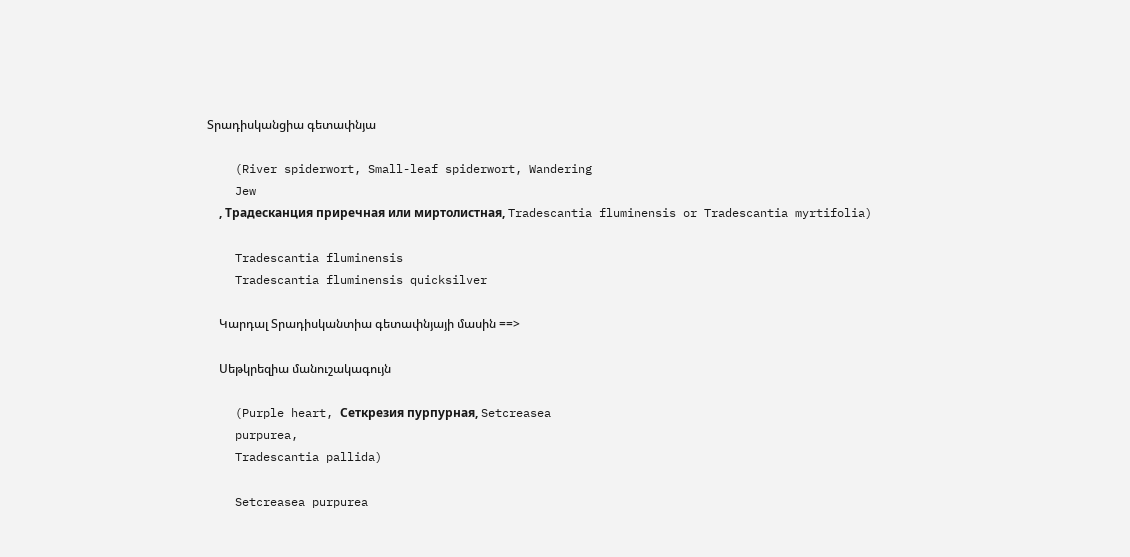Տրադիսկանցիա գետափնյա

    (River spiderwort, Small-leaf spiderwort, Wandering
    Jew
    , Традесканция приречная или миртолистная, Tradescantia fluminensis or Tradescantia myrtifolia)

    Tradescantia fluminensis
    Tradescantia fluminensis quicksilver

    Կարդալ Տրադիսկանտիա գետափնյայի մասին ==>

    Սեթկրեզիա մանուշակագույն

    (Purple heart, Сеткрезия пурпурная, Setcreasea
    purpurea,
    Tradescantia pallida)

    Setcreasea purpurea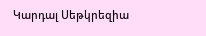Կարդալ Սեթկրեզիա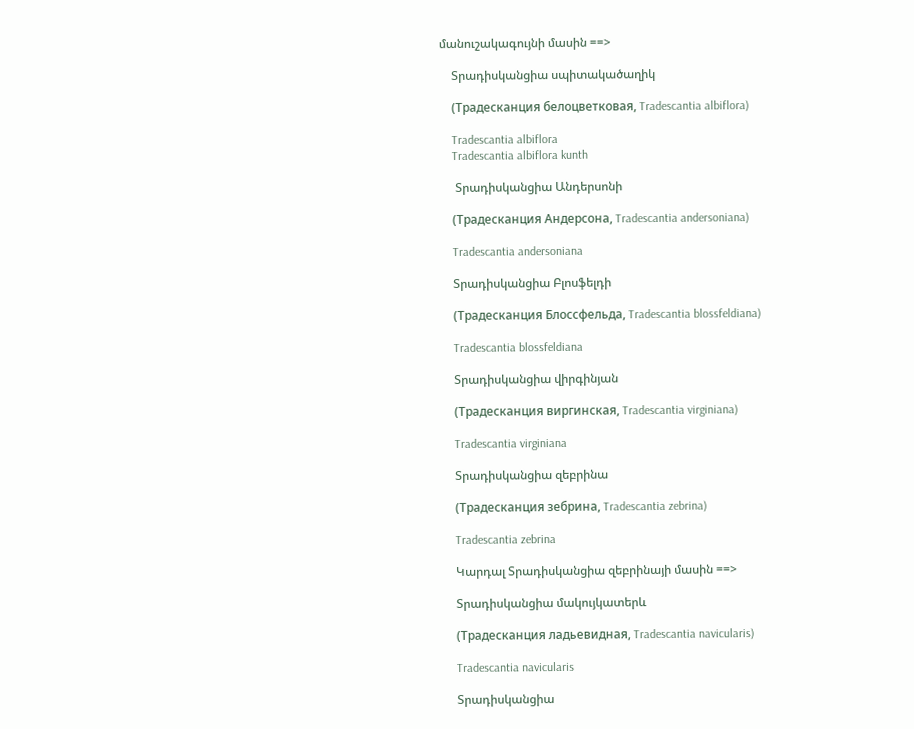մանուշակագույնի մասին ==>

    Տրադիսկանցիա սպիտակածաղիկ

    (Традесканция белоцветковая, Tradescantia albiflora)

    Tradescantia albiflora
    Tradescantia albiflora kunth

     Տրադիսկանցիա Անդերսոնի

    (Традесканция Андерсона, Tradescantia andersoniana)

    Tradescantia andersoniana

    Տրադիսկանցիա Բլոսֆելդի

    (Традесканция Блоссфельда, Tradescantia blossfeldiana)

    Tradescantia blossfeldiana

    Տրադիսկանցիա վիրգինյան

    (Традесканция виргинская, Tradescantia virginiana)

    Tradescantia virginiana

    Տրադիսկանցիա զեբրինա

    (Традесканция зебрина, Tradescantia zebrina)

    Tradescantia zebrina

    Կարդալ Տրադիսկանցիա զեբրինայի մասին ==>

    Տրադիսկանցիա մակույկատերև

    (Традесканция ладьевидная, Tradescantia navicularis)

    Tradescantia navicularis

    Տրադիսկանցիա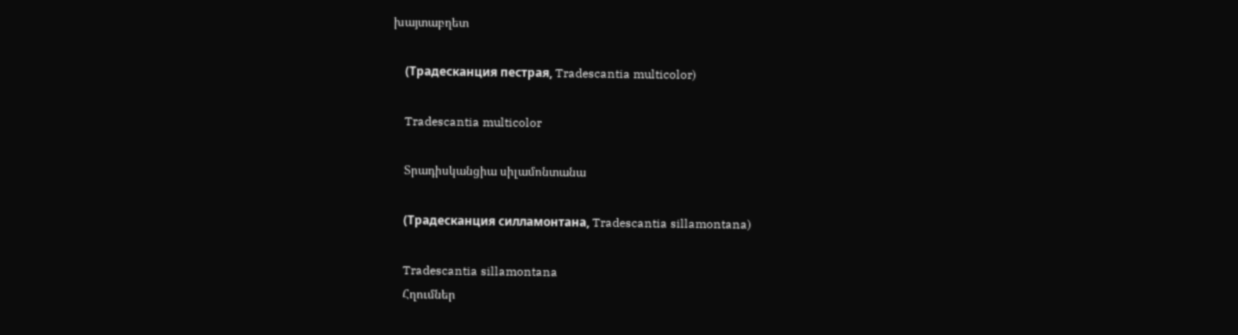խայտաբղետ

    (Традесканция пестрая, Tradescantia multicolor)

    Tradescantia multicolor

    Տրադիսկանցիա սիլամոնտանա

    (Традесканция силламонтана, Tradescantia sillamontana)

    Tradescantia sillamontana
    Հղումներ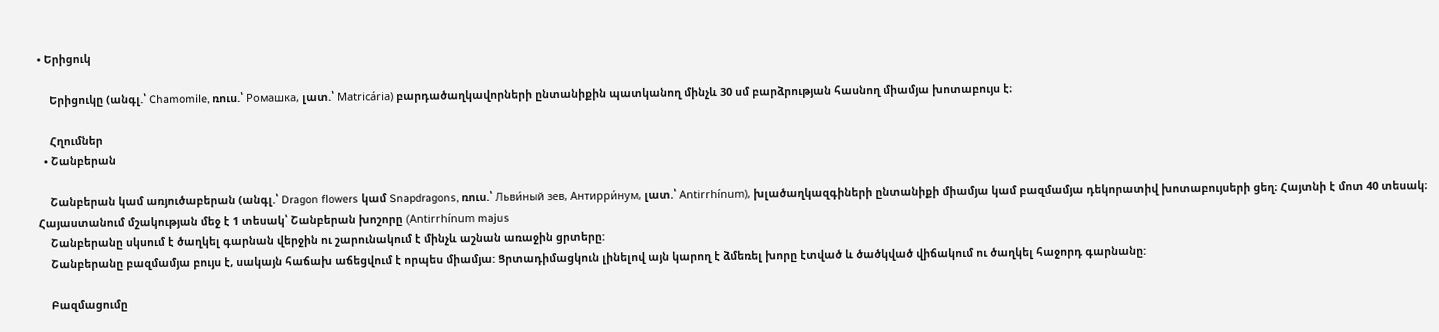• Երիցուկ

    Երիցուկը (անգլ.՝ Chamomile, ռուս.՝ Ромашка, լատ.՝ Matricária) բարդածաղկավորների ընտանիքին պատկանող մինչև 30 սմ բարձրության հասնող միամյա խոտաբույս է։

    Հղումներ
  • Շանբերան

    Շանբերան կամ առյուծաբերան (անգլ.՝ Dragon flowers կամ Snapdragons, ռուս.՝ Льви́ный зев, Антирри́нум, լատ.՝ Antirrhínum), խլածաղկազգիների ընտանիքի միամյա կամ բազմամյա դեկորատիվ խոտաբույսերի ցեղ։ Հայտնի է մոտ 40 տեսակ։ Հայաստանում մշակության մեջ է 1 տեսակ՝ Շանբերան խոշորը (Antirrhínum majus
    Շանբերանը սկսում է ծաղկել գարնան վերջին ու շարունակում է մինչև աշնան առաջին ցրտերը:
    Շանբերանը բազմամյա բույս է, սակայն հաճախ աճեցվում է որպես միամյա: Ցրտադիմացկուն լինելով այն կարող է ձմեռել խորը էտված և ծածկված վիճակում ու ծաղկել հաջորդ գարնանը:

    Բազմացումը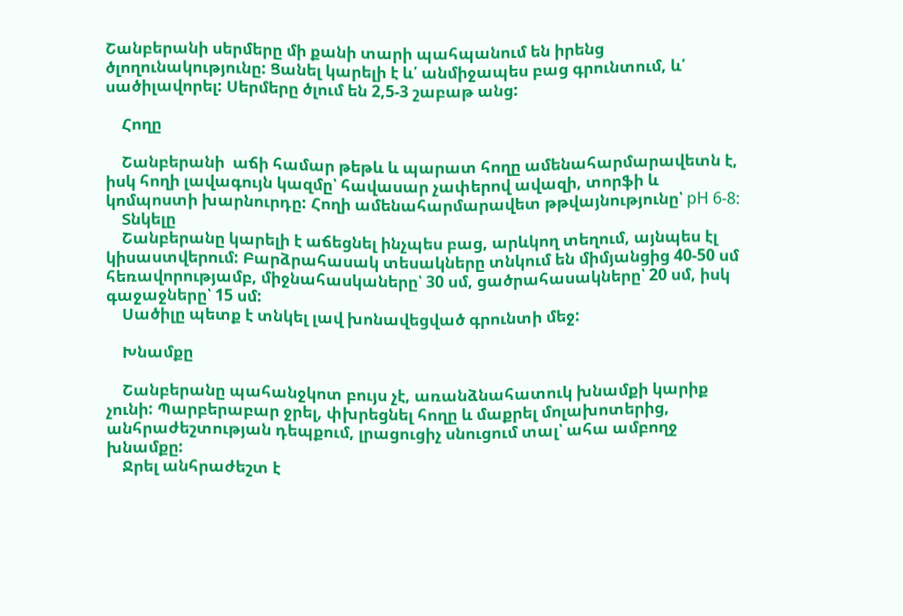Շանբերանի սերմերը մի քանի տարի պահպանում են իրենց ծլողունակությունը: Ցանել կարելի է և՛ անմիջապես բաց գրունտում, և՛ սածիլավորել: Սերմերը ծլում են 2,5-3 շաբաթ անց:

    Հողը

    Շանբերանի  աճի համար թեթև և պարատ հողը ամենահարմարավետն է, իսկ հողի լավագույն կազմը՝ հավասար չափերով ավազի, տորֆի և կոմպոստի խարնուրդը: Հողի ամենահարմարավետ թթվայնությունը՝ рН 6-8:
    Տնկելը
    Շանբերանը կարելի է աճեցնել ինչպես բաց, արևկող տեղում, այնպես էլ կիսաստվերում: Բարձրահասակ տեսակները տնկում են միմյանցից 40-50 սմ հեռավորությամբ, միջնահասկաները՝ 30 սմ, ցածրահասակները՝ 20 սմ, իսկ գաջաջները՝ 15 սմ:
    Սածիլը պետք է տնկել լավ խոնավեցված գրունտի մեջ:

    Խնամքը

    Շանբերանը պահանջկոտ բույս չէ, առանձնահատուկ խնամքի կարիք չունի: Պարբերաբար ջրել, փխրեցնել հողը և մաքրել մոլախոտերից, անհրաժեշտության դեպքում, լրացուցիչ սնուցում տալ՝ ահա ամբողջ խնամքը:
    Ջրել անհրաժեշտ է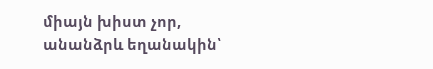միայն խիստ չոր, անանձրև եղանակին՝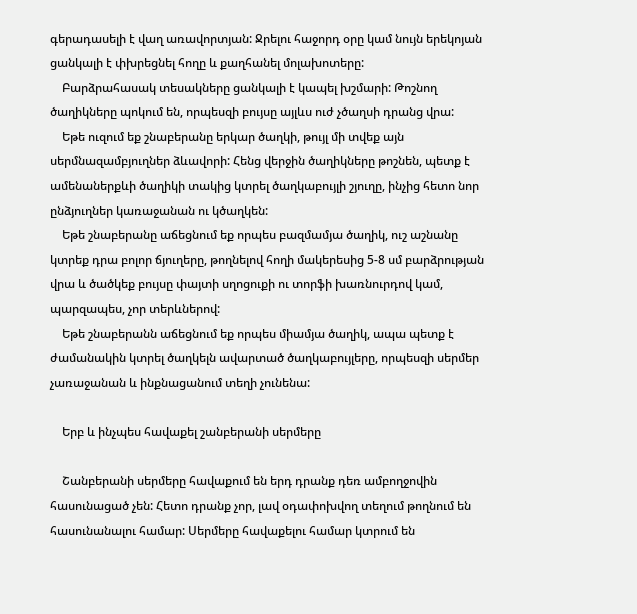գերադասելի է վաղ առավորտյան: Ջրելու հաջորդ օրը կամ նույն երեկոյան ցանկալի է փխրեցնել հողը և քաղհանել մոլախոտերը:
    Բարձրահասակ տեսակները ցանկալի է կապել խշմարի: Թոշնող ծաղիկները պոկում են, որպեսզի բույսը այլևս ուժ չծաղսի դրանց վրա:
    Եթե ուզում եք շնաբերանը երկար ծաղկի, թույլ մի տվեք այն սերմնազամբյուղներ ձևավորի: Հենց վերջին ծաղիկները թոշնեն, պետք է ամենաներքևի ծաղիկի տակից կտրել ծաղկաբույլի շյուղը, ինչից հետո նոր ընձյուղներ կառաջանան ու կծաղկեն:
    Եթե շնաբերանը աճեցնում եք որպես բազմամյա ծաղիկ, ուշ աշնանը կտրեք դրա բոլոր ճյուղերը, թողնելով հողի մակերեսից 5-8 սմ բարձրության վրա և ծածկեք բույսը փայտի սղոցուքի ու տորֆի խառնուրդով կամ, պարզապես, չոր տերևներով:
    Եթե շնաբերանն աճեցնում եք որպես միամյա ծաղիկ, ապա պետք է ժամանակին կտրել ծաղկելն ավարտած ծաղկաբույլերը, որպեսզի սերմեր չառաջանան և ինքնացանում տեղի չունենա:

    Երբ և ինչպես հավաքել շանբերանի սերմերը

    Շանբերանի սերմերը հավաքում են երդ դրանք դեռ ամբողջովին հասունացած չեն: Հետո դրանք չոր, լավ օդափոխվող տեղում թողնում են հասունանալու համար: Սերմերը հավաքելու համար կտրում են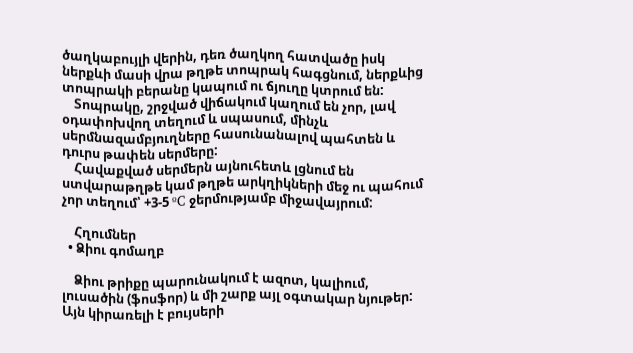ծաղկաբույլի վերին, դեռ ծաղկող հատվածը իսկ ներքևի մասի վրա թղթե տոպրակ հագցնում, ներքևից տոպրակի բերանը կապում ու ճյուղը կտրում են:
    Տոպրակը, շրջված վիճակում կաղում են չոր, լավ օդափոխվող տեղում և սպասում, մինչև սերմնազամբյուղները հասունանալով պահտեն և դուրս թափեն սերմերը:
    Հավաքված սերմերն այնուհետև լցնում են ստվարաթղթե կամ թղթե արկղիկների մեջ ու պահում չոր տեղում՝ +3-5 ºC ջերմությամբ միջավայրում:

    Հղումներ
  • Ձիու գոմաղբ

    Ձիու թրիքը պարունակում է ազոտ, կալիում,  լուսածին (ֆոսֆոր) և մի շարք այլ օգտակար նյութեր: Այն կիրառելի է բույսերի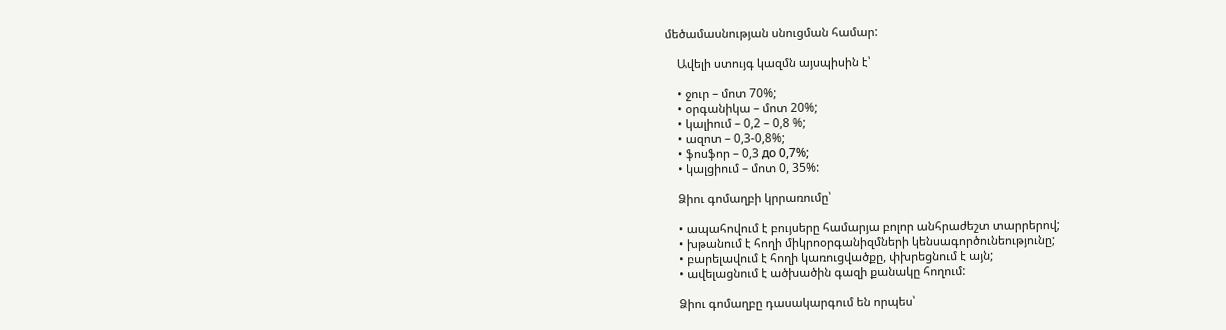մեծամասնության սնուցման համար:

    Ավելի ստույգ կազմն այսպիսին է՝

    • ջուր – մոտ 70%;
    • օրգանիկա – մոտ 20%;
    • կալիում – 0,2 – 0,8 %;
    • ազոտ – 0,3-0,8%;
    • ֆոսֆոր – 0,3 до 0,7%;
    • կալցիում – մոտ 0, 35%:

    Ձիու գոմաղբի կրրառումը՝

    • ապահովում է բույսերը համարյա բոլոր անհրաժեշտ տարրերով;
    • խթանում է հողի միկրոօրգանիզմների կենսագործունեությունը;
    • բարելավում է հողի կառուցվածքը, փխրեցնում է այն;
    • ավելացնում է ածխածին գազի քանակը հողում:

    Ձիու գոմաղբը դասակարգում են որպես՝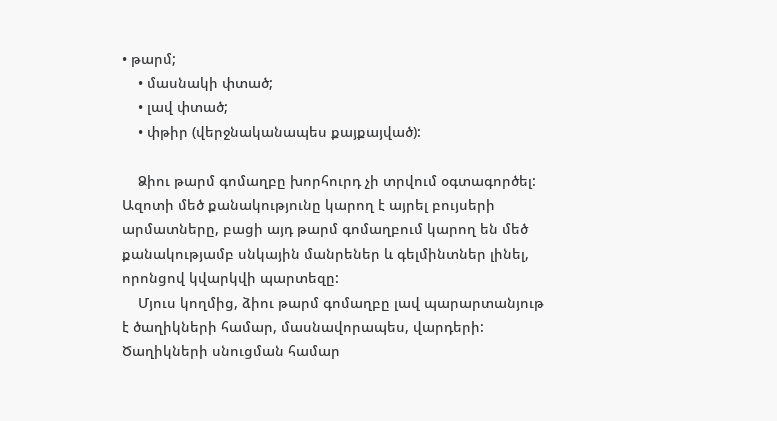• թարմ;
    • մասնակի փտած;
    • լավ փտած;
    • փթիր (վերջնականապես քայքայված):

    Ձիու թարմ գոմաղբը խորհուրդ չի տրվում օգտագործել: Ազոտի մեծ քանակությունը կարող է այրել բույսերի արմատները, բացի այդ թարմ գոմաղբում կարող են մեծ քանակությամբ սնկային մանրեներ և գելմինտներ լինել, որոնցով կվարկվի պարտեզը:
    Մյուս կողմից, ձիու թարմ գոմաղբը լավ պարարտանյութ է ծաղիկների համար, մասնավորապես, վարդերի: Ծաղիկների սնուցման համար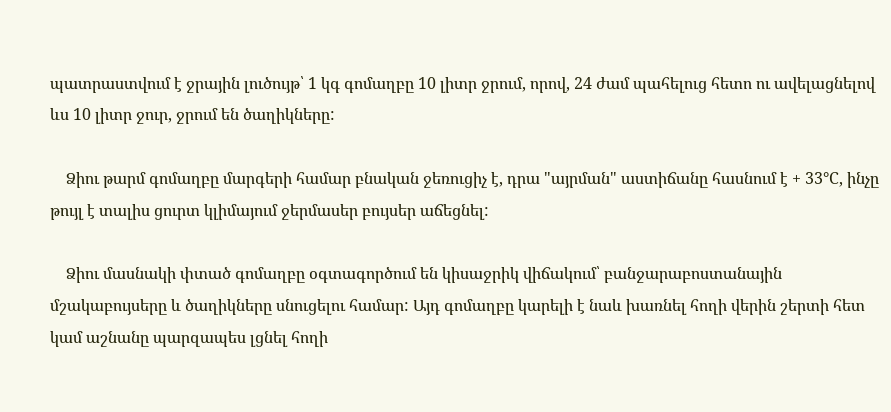պատրաստվում է ջրային լուծույթ՝ 1 կգ գոմաղբը 10 լիտր ջրում, որով, 24 ժամ պահելուց հետո ու ավելացնելով ևս 10 լիտր ջուր, ջրում են ծաղիկները:

    Ձիու թարմ գոմաղբը մարգերի համար բնական ջեռուցիչ է, դրա "այրման" աստիճանը հասնում է + 33°С, ինչը թույլ է տալիս ցուրտ կլիմայում ջերմասեր բույսեր աճեցնել:

    Ձիու մասնակի փտած գոմաղբը օգտագործում են կիսաջրիկ վիճակում՝ բանջարաբոստանային մշակաբույսերը և ծաղիկները սնուցելու համար: Այդ գոմաղբը կարելի է նաև խառնել հողի վերին շերտի հետ կամ աշնանը պարզապես լցնել հողի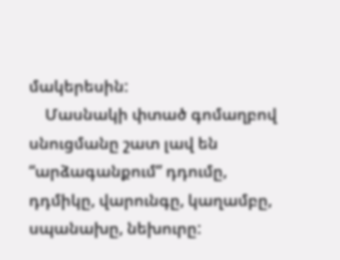մակերեսին:
    Մասնակի փտած գոմաղբով սնուցմանը շատ լավ են “արձագանքում” դդումը, դդմիկը, վարունգը, կաղամբը, սպանախը, նեխուրը: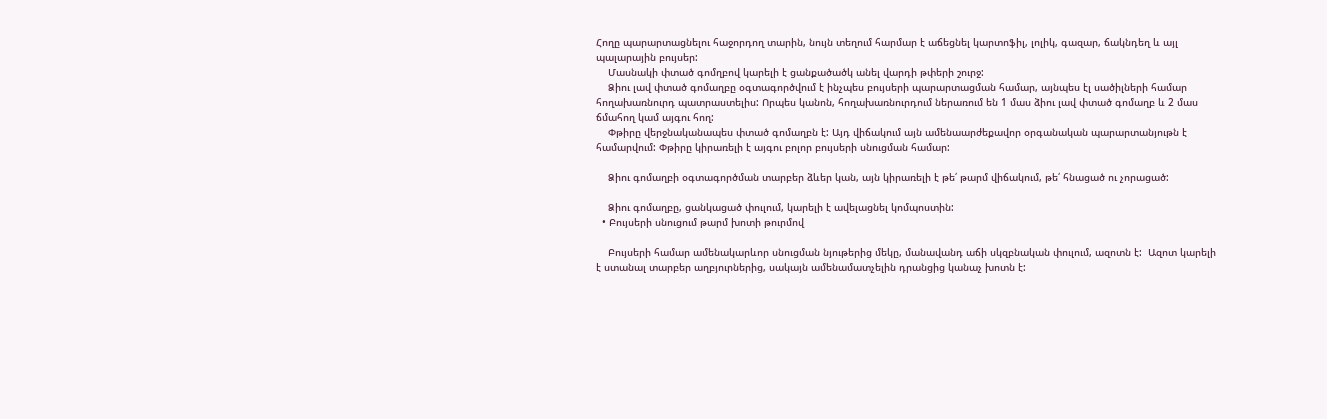Հողը պարարտացնելու հաջորդող տարին, նույն տեղում հարմար է աճեցնել կարտոֆիլ, լոլիկ, գազար, ճակնդեղ և այլ պալարային բույսեր:
    Մասնակի փտած գոմղբով կարելի է ցանքածածկ անել վարդի թփերի շուրջ:
    Ձիու լավ փտած գոմաղբը օգտագործվում է ինչպես բույսերի պարարտացման համար, այնպես էլ սածիլների համար հողախառնուրդ պատրաստելիս: Որպես կանոն, հողախառնուրդում ներառում են 1 մաս ձիու լավ փտած գոմաղբ և 2 մաս ճմահող կամ այգու հող:
    Փթիրը վերջնականապես փտած գոմաղբն է: Այդ վիճակում այն ամենաարժեքավոր օրգանական պարարտանյութն է համարվում: Փթիրը կիրառելի է այգու բոլոր բույսերի սնուցման համար:

    Ձիու գոմաղբի օգտագործման տարբեր ձևեր կան, այն կիրառելի է թե՛ թարմ վիճակում, թե՛ հնացած ու չորացած:

    Ձիու գոմաղբը, ցանկացած փուլում, կարելի է ավելացնել կոմպոստին:
  • Բույսերի սնուցում թարմ խոտի թուրմով

    Բույսերի համար ամենակարևոր սնուցման նյութերից մեկը, մանավանդ աճի սկզբնական փուլում, ազոտն է:  Ազոտ կարելի է ստանալ տարբեր աղբյուրներից, սակայն ամենամատչելին դրանցից կանաչ խոտն է: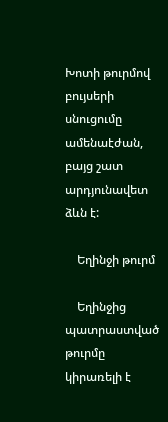Խոտի թուրմով բույսերի սնուցումը ամենաէժան, բայց շատ արդյունավետ ձևն է:

    Եղինջի թուրմ

    Եղինջից պատրաստված թուրմը կիրառելի է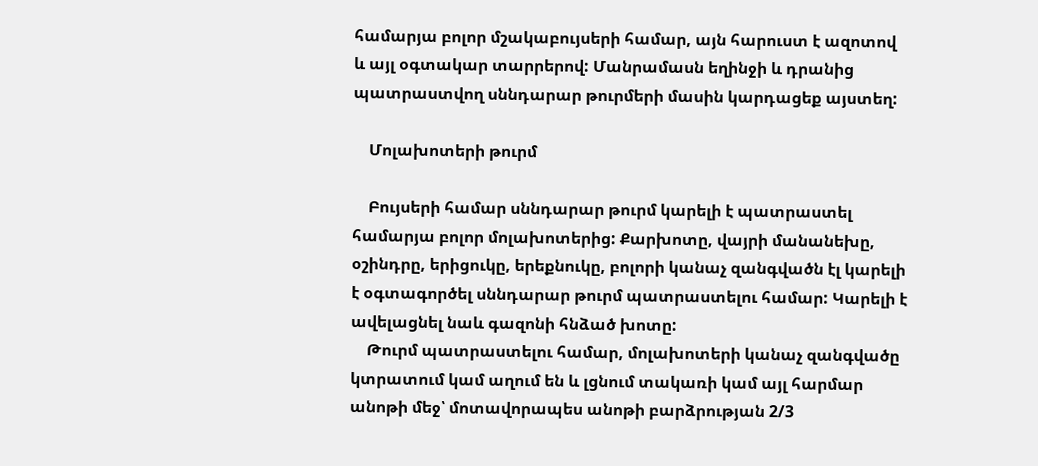համարյա բոլոր մշակաբույսերի համար, այն հարուստ է ազոտով և այլ օգտակար տարրերով: Մանրամասն եղինջի և դրանից պատրաստվող սննդարար թուրմերի մասին կարդացեք այստեղ:

    Մոլախոտերի թուրմ

    Բույսերի համար սննդարար թուրմ կարելի է պատրաստել համարյա բոլոր մոլախոտերից: Քարխոտը, վայրի մանանեխը, օշինդրը, երիցուկը, երեքնուկը, բոլորի կանաչ զանգվածն էլ կարելի է օգտագործել սննդարար թուրմ պատրաստելու համար: Կարելի է ավելացնել նաև գազոնի հնձած խոտը:
    Թուրմ պատրաստելու համար, մոլախոտերի կանաչ զանգվածը կտրատում կամ աղում են և լցնում տակառի կամ այլ հարմար անոթի մեջ՝ մոտավորապես անոթի բարձրության 2/3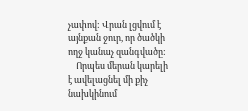չափով: Վրան լցվում է այնքան ջուր, որ ծածկի ողջ կանաչ զանգվածը:
    Որպես մերան կարելի է ավելացնել մի քիչ նախկինում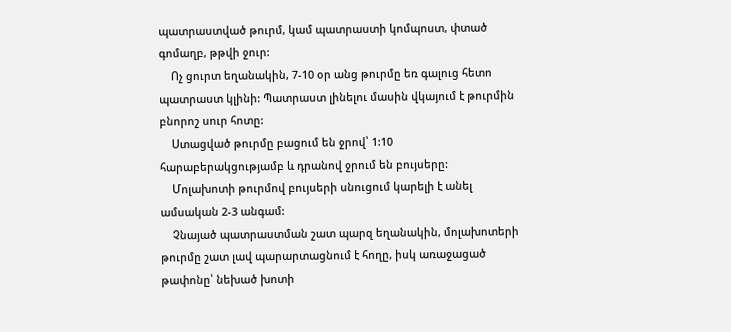պատրաստված թուրմ, կամ պատրաստի կոմպոստ, փտած գոմաղբ, թթվի ջուր:
    Ոչ ցուրտ եղանակին, 7-10 օր անց թուրմը եռ գալուց հետո պատրաստ կլինի: Պատրաստ լինելու մասին վկայում է թուրմին բնորոշ սուր հոտը:
    Ստացված թուրմը բացում են ջրով՝ 1:10 հարաբերակցությամբ և դրանով ջրում են բույսերը:
    Մոլախոտի թուրմով բույսերի սնուցում կարելի է անել ամսական 2-3 անգամ:
    Չնայած պատրաստման շատ պարզ եղանակին, մոլախոտերի թուրմը շատ լավ պարարտացնում է հողը, իսկ առաջացած թափոնը՝ նեխած խոտի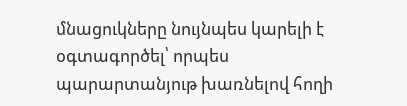մնացուկները նույնպես կարելի է օգտագործել՝ որպես պարարտանյութ խառնելով հողի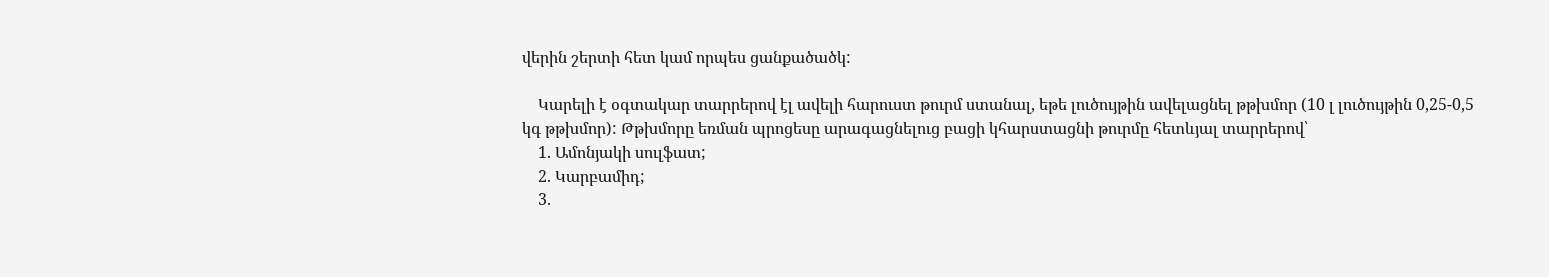վերին շերտի հետ կամ որպես ցանքածածկ:

    Կարելի է օգտակար տարրերով էլ ավելի հարուստ թուրմ ստանալ, եթե լուծույթին ավելացնել թթխմոր (10 լ լուծույթին 0,25-0,5 կգ թթխմոր): Թթխմորը եռման պրոցեսը արագացնելուց բացի կհարստացնի թուրմը հետևյալ տարրերով՝
    1. Ամոնյակի սուլֆատ;
    2. Կարբամիդ;
    3.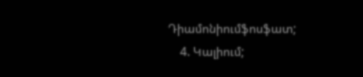Դիամոնիումֆոսֆատ;
    4. Կալիում;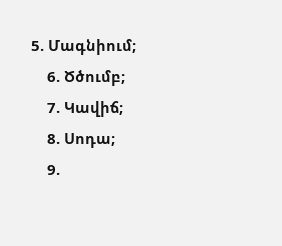5. Մագնիում;
    6. Ծծումբ;
    7. Կավիճ;
    8. Սոդա;
    9.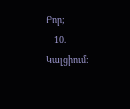Բոր;
    10. Կալցիում: